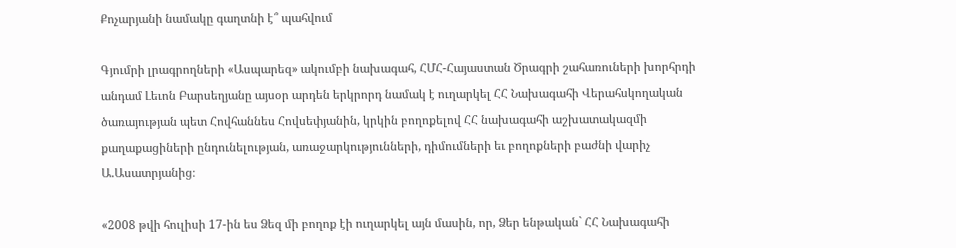Քոչարյանի նամակը գաղտնի է՞ պահվում

Գյումրի լրագրողների «Ասպարեզ» ակումբի նախագահ, ՀՄՀ-Հայաստան Ծրագրի շահառուների խորհրդի անդամ Լեւոն Բարսեղյանը այսօր արդեն երկրորդ նամակ է ուղարկել ՀՀ Նախագահի Վերահսկողական ծառայության պետ Հովհաննես Հովսեփյանին, կրկին բողոքելով ՀՀ նախագահի աշխատակազմի քաղաքացիների ընդունելության, առաջարկությունների, դիմումների եւ բողոքների բաժնի վարիչ Ա.Ասատրյանից։

«2008 թվի հուլիսի 17-ին ես Ձեզ մի բողոք էի ուղարկել այն մասին, որ, Ձեր ենթական` ՀՀ Նախագահի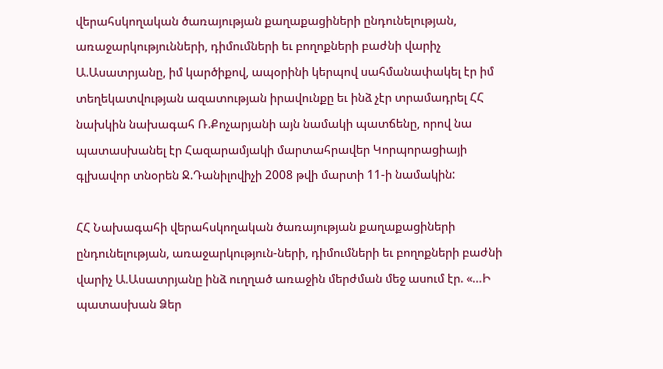վերահսկողական ծառայության քաղաքացիների ընդունելության, առաջարկությունների, դիմումների եւ բողոքների բաժնի վարիչ Ա.Ասատրյանը, իմ կարծիքով, ապօրինի կերպով սահմանափակել էր իմ տեղեկատվության ազատության իրավունքը եւ ինձ չէր տրամադրել ՀՀ նախկին նախագահ Ռ.Քոչարյանի այն նամակի պատճենը, որով նա պատասխանել էր Հազարամյակի մարտահրավեր Կորպորացիայի գլխավոր տնօրեն Ջ.Դանիլովիչի 2008 թվի մարտի 11-ի նամակին:

ՀՀ Նախագահի վերահսկողական ծառայության քաղաքացիների ընդունելության, առաջարկություն-ների, դիմումների եւ բողոքների բաժնի վարիչ Ա.Ասատրյանը ինձ ուղղած առաջին մերժման մեջ ասում էր. «…Ի պատասխան Ձեր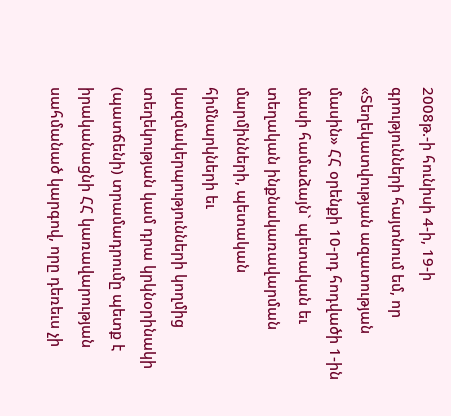2008թ.-ի հունիսի 4-ի, 19-ի գրությունների հայտնում եմ, որ «Տեղեկատվության ազատության մասին» ՀՀ օրենքի 10-րդ հոդվածի 1-ին մասի համաձայն` պետական եւ տեղական ինքնակառավարման մարմինների, պետական հիմնարկների եւ կազմակերպությունների կողմից տեղեկության կամ դրա կրկնօրինակի (պատճենի) տրամադրումը պետք է իրականացնի ՀՀ կառավարության սահմանած կարգով, որը դեռեւս չի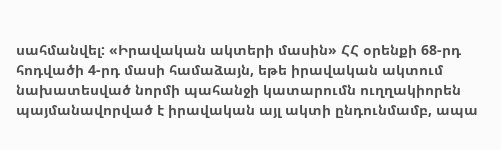սահմանվել: «Իրավական ակտերի մասին» ՀՀ օրենքի 68-րդ հոդվածի 4-րդ մասի համաձայն, եթե իրավական ակտում նախատեսված նորմի պահանջի կատարումն ուղղակիորեն պայմանավորված է իրավական այլ ակտի ընդունմամբ, ապա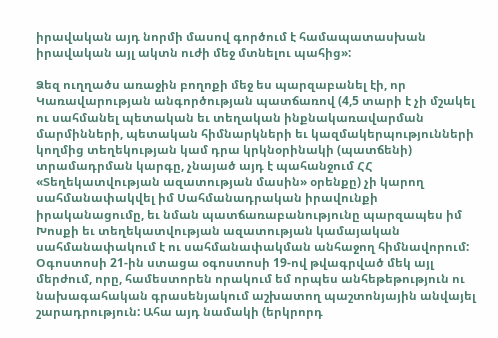իրավական այդ նորմի մասով գործում է համապատասխան իրավական այլ ակտն ուժի մեջ մտնելու պահից»:

Ձեզ ուղղածս առաջին բողոքի մեջ ես պարզաբանել էի, որ Կառավարության անգործության պատճառով (4,5 տարի է չի մշակել ու սահմանել պետական եւ տեղական ինքնակառավարման մարմինների, պետական հիմնարկների եւ կազմակերպությունների կողմից տեղեկության կամ դրա կրկնօրինակի (պատճենի) տրամադրման կարգը, չնայած այդ է պահանջում ՀՀ «Տեղեկատվության ազատության մասին» օրենքը) չի կարող սահմանափակվել իմ Սահմանադրական իրավունքի իրականացումը, եւ նման պատճառաբանությունը պարզապես իմ Խոսքի եւ տեղեկատվության ազատության կամայական սահմանափակում է ու սահմանափակման անհաջող հիմնավորում:
Օգոստոսի 21-ին ստացա օգոստոսի 19-ով թվագրված մեկ այլ մերժում, որը, համեստորեն որակում եմ որպես անհեթեթություն ու նախագահական գրասենյակում աշխատող պաշտոնյային անվայել շարադրություն: Ահա այդ նամակի (երկրորդ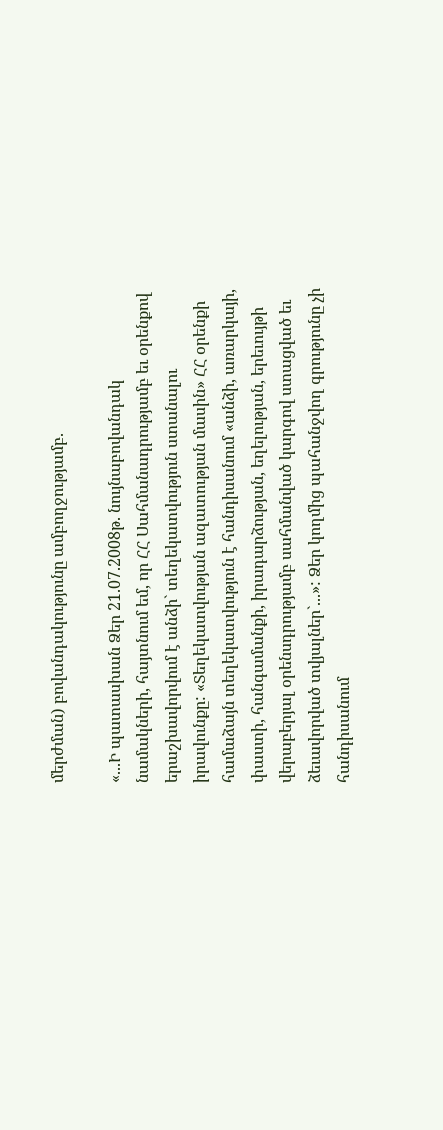մերժման) բովանդակությունը ամբողջությամբ.

«...Ի պատասխան Ձեր 21.07.2008թ. նույնաբովանդակ նամակների, հայտնում եմ, որ ՀՀ Սահմանադրությամբ եւ օրենքով երաշխավորվում է անձի` տեղեկատվություն ստանալու իրավունքը: «Տեղեկատվության ազատության մասին» ՀՀ օրենքի համաձայն տեղեկատվություն է հանդիսանում «անձի, առարկայի, փաստի, հանգամանքի, իրադարձության, եղելության, երեւույթի վերաբերյալ օրենսդրությամբ սահմանված կարգով ստացված եւ ձեւավորված տվյալներ`...»: Ձեր կողմից պահանջվող գրությունը չի հանդիսանում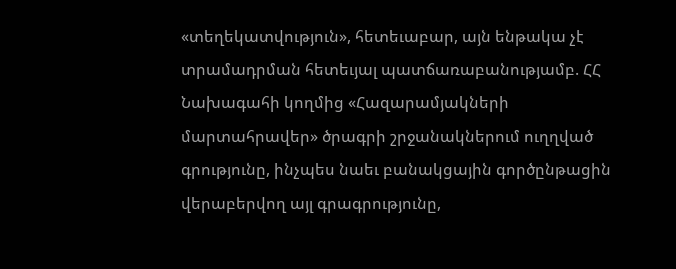«տեղեկատվություն», հետեւաբար, այն ենթակա չէ տրամադրման հետեւյալ պատճառաբանությամբ. ՀՀ Նախագահի կողմից «Հազարամյակների մարտահրավեր» ծրագրի շրջանակներում ուղղված գրությունը, ինչպես նաեւ բանակցային գործընթացին վերաբերվող այլ գրագրությունը,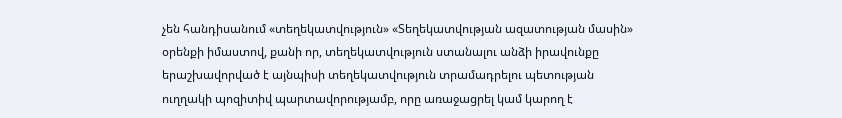չեն հանդիսանում «տեղեկատվություն» «Տեղեկատվության ազատության մասին» օրենքի իմաստով, քանի որ, տեղեկատվություն ստանալու անձի իրավունքը երաշխավորված է այնպիսի տեղեկատվություն տրամադրելու պետության ուղղակի պոզիտիվ պարտավորությամբ, որը առաջացրել կամ կարող է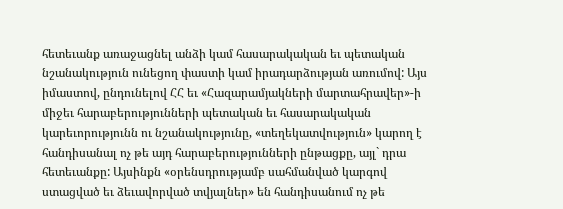հետեւանք առաջացնել անձի կամ հասարակական եւ պետական նշանակություն ունեցող փաստի կամ իրադարձության առումով: Այս իմաստով, ընդունելով ՀՀ եւ «Հազարամյակների մարտահրավեր»-ի միջեւ հարաբերությունների պետական եւ հասարակական կարեւորությունն ու նշանակությունը, «տեղեկատվություն» կարող է հանդիսանալ ոչ թե այդ հարաբերությունների ընթացքը, այլ` դրա հետեւանքը: Այսինքն «օրենսդրությամբ սահմանված կարգով ստացված եւ ձեւավորված տվյալներ» են հանդիսանում ոչ թե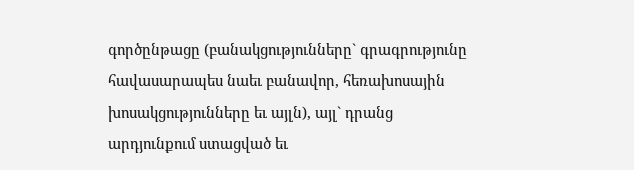գործընթացը (բանակցությունները` գրագրությունը հավասարապես նաեւ բանավոր, հեռախոսային խոսակցությունները եւ այլն), այլ` դրանց արդյունքում ստացված եւ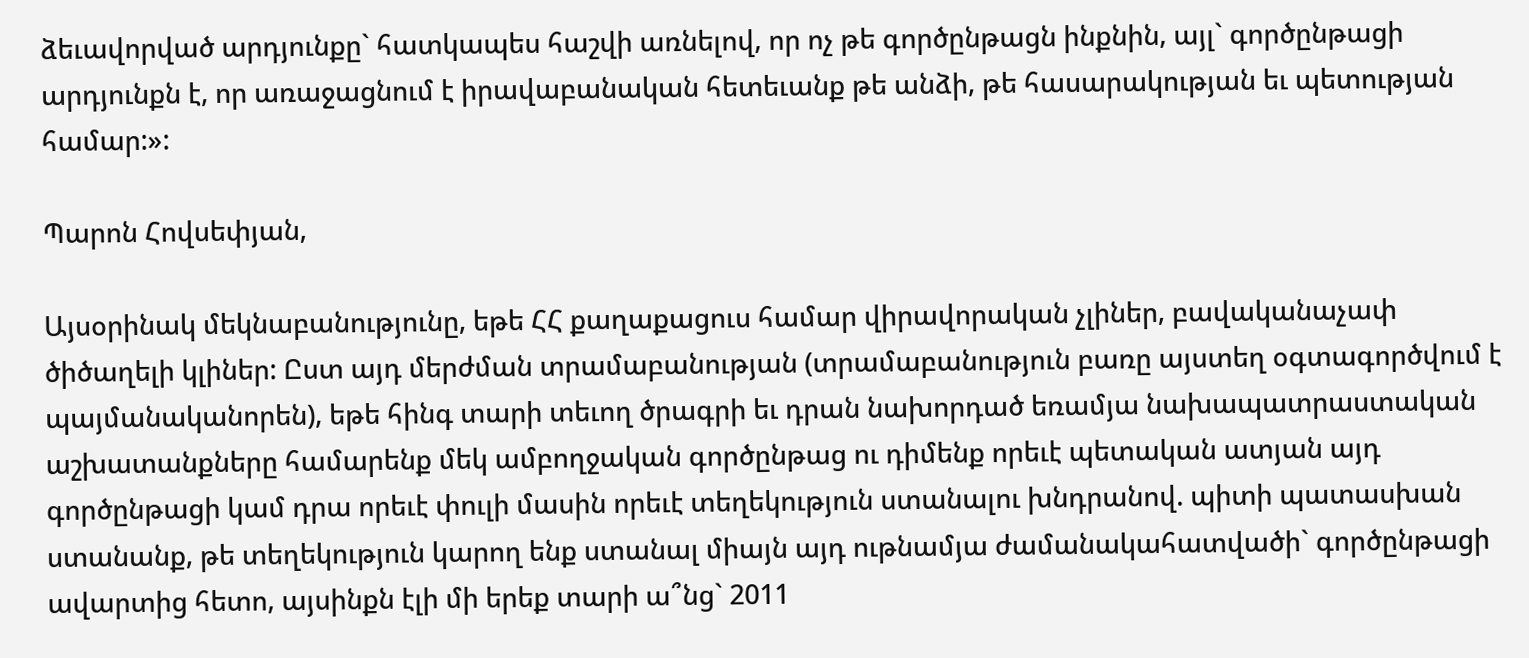ձեւավորված արդյունքը` հատկապես հաշվի առնելով, որ ոչ թե գործընթացն ինքնին, այլ` գործընթացի արդյունքն է, որ առաջացնում է իրավաբանական հետեւանք թե անձի, թե հասարակության եւ պետության համար:»:

Պարոն Հովսեփյան,

Այսօրինակ մեկնաբանությունը, եթե ՀՀ քաղաքացուս համար վիրավորական չլիներ, բավականաչափ ծիծաղելի կլիներ: Ըստ այդ մերժման տրամաբանության (տրամաբանություն բառը այստեղ օգտագործվում է պայմանականորեն), եթե հինգ տարի տեւող ծրագրի եւ դրան նախորդած եռամյա նախապատրաստական աշխատանքները համարենք մեկ ամբողջական գործընթաց ու դիմենք որեւէ պետական ատյան այդ գործընթացի կամ դրա որեւէ փուլի մասին որեւէ տեղեկություն ստանալու խնդրանով. պիտի պատասխան ստանանք, թե տեղեկություն կարող ենք ստանալ միայն այդ ութնամյա ժամանակահատվածի` գործընթացի ավարտից հետո, այսինքն էլի մի երեք տարի ա՞նց` 2011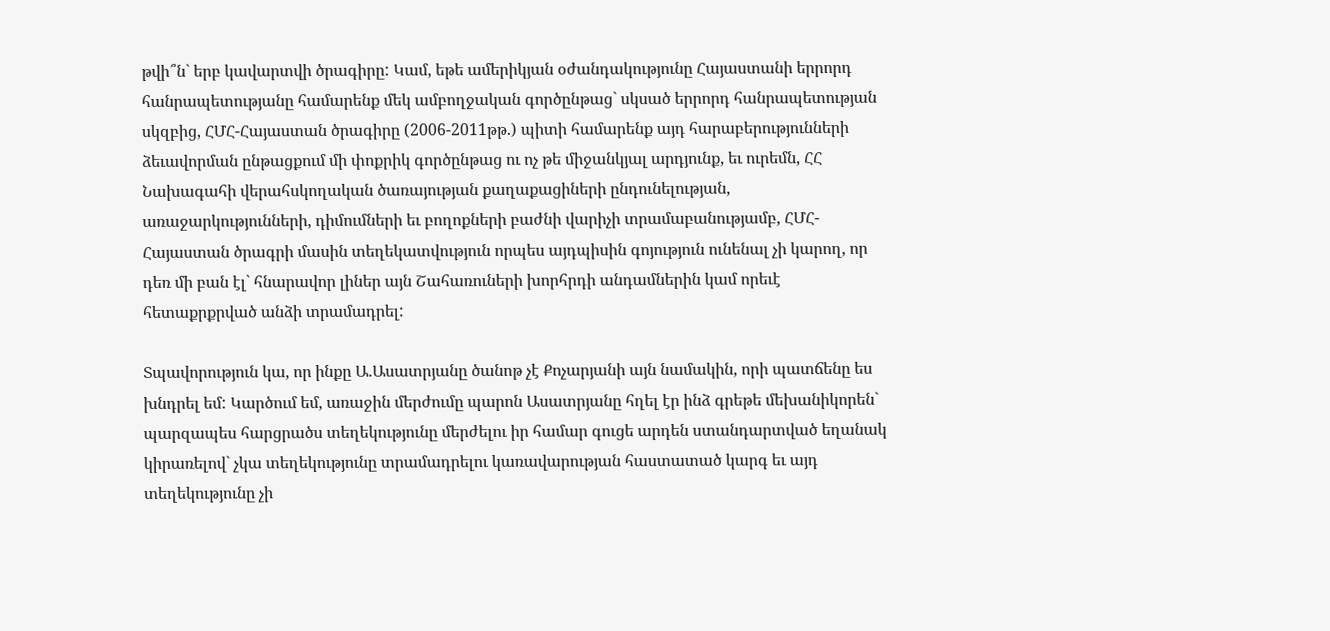թվի՞ն` երբ կավարտվի ծրագիրը: Կամ, եթե ամերիկյան օժանդակությունը Հայաստանի երրորդ հանրապետությանը համարենք մեկ ամբողջական գործընթաց` սկսած երրորդ հանրապետության սկզբից, ՀՄՀ-Հայաստան ծրագիրը (2006-2011թթ.) պիտի համարենք այդ հարաբերությունների ձեւավորման ընթացքում մի փոքրիկ գործընթաց ու ոչ թե միջանկյալ արդյունք, եւ ուրեմն, ՀՀ Նախագահի վերահսկողական ծառայության քաղաքացիների ընդունելության, առաջարկությունների, դիմումների եւ բողոքների բաժնի վարիչի տրամաբանությամբ, ՀՄՀ-Հայաստան ծրագրի մասին տեղեկատվություն որպես այդպիսին գոյություն ունենալ չի կարող, որ դեռ մի բան էլ` հնարավոր լիներ այն Շահառուների խորհրդի անդամներին կամ որեւէ հետաքրքրված անձի տրամադրել:

Տպավորություն կա, որ ինքը Ա.Ասատրյանը ծանոթ չէ Քոչարյանի այն նամակին, որի պատճենը ես խնդրել եմ: Կարծում եմ, առաջին մերժումը պարոն Ասատրյանը հղել էր ինձ գրեթե մեխանիկորեն` պարզապես հարցրածս տեղեկությունը մերժելու իր համար գուցե արդեն ստանդարտված եղանակ կիրառելով` չկա տեղեկությունը տրամադրելու կառավարության հաստատած կարգ եւ այդ տեղեկությունը չի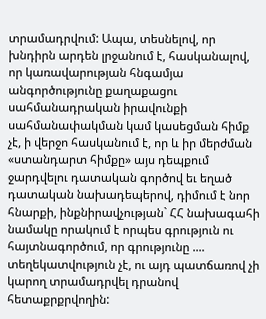տրամադրվում: Ապա, տեսնելով, որ խնդիրն արդեն լրջանում է, հասկանալով, որ կառավարության հնգամյա անգործությունը քաղաքացու սահմանադրական իրավունքի սահմանափակման կամ կասեցման հիմք չէ, ի վերջո հասկանում է, որ և իր մերժման «ստանդարտ հիմքը» այս դեպքում ջարդվելու դատական գործով եւ եղած դատական նախադեպերով, դիմում է նոր հնարքի, ինքնիրավչության` ՀՀ նախագահի նամակը որակում է որպես գրություն ու հայտնագործում, որ գրությունը .... տեղեկատվություն չէ, ու այդ պատճառով չի կարող տրամադրվել դրանով հետաքրքրվողին: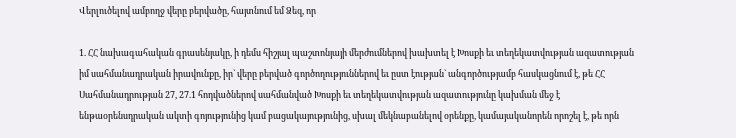Վերլուծելով ամբողջ վերը բերվածը, հայտնում եմ Ձեզ, որ

1. ՀՀ նախագահական գրասենյակը, ի դեմս հիշյալ պաշտոնյայի մերժումներով խախտել է Խոսքի եւ տեղեկատվության ազատության իմ սահմանադրական իրավունքը, իր` վերը բերված գործողություններով եւ ըստ էության` անգործությամբ հասկացնում է, թե ՀՀ Սահմանադրության 27, 27.1 հոդվածներով սահմանված Խոսքի եւ տեղեկատվության ազատությունը կախման մեջ է ենթաօրենսդրական ակտի գոյությունից կամ բացակայությունից, սխալ մեկնաբանելով օրենքը, կամայականորեն որոշել է, թե որն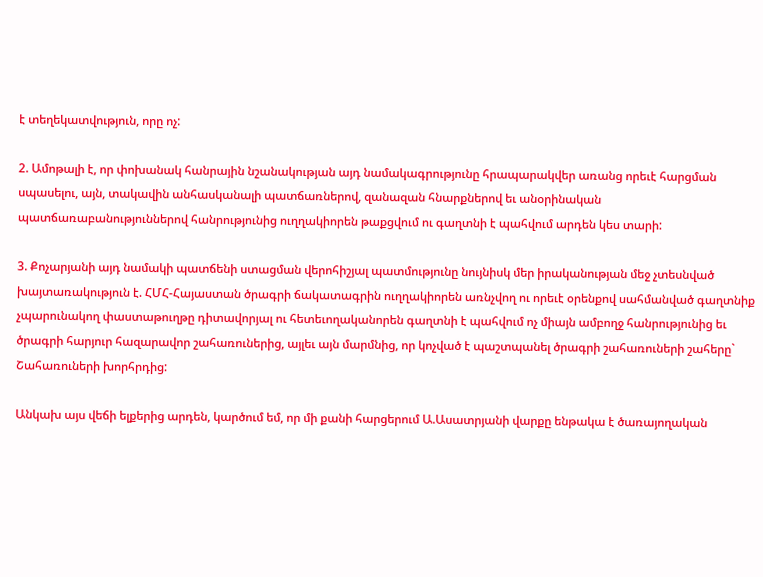է տեղեկատվություն, որը ոչ:

2. Ամոթալի է, որ փոխանակ հանրային նշանակության այդ նամակագրությունը հրապարակվեր առանց որեւէ հարցման սպասելու, այն, տակավին անհասկանալի պատճառներով, զանազան հնարքներով եւ անօրինական պատճառաբանություններով հանրությունից ուղղակիորեն թաքցվում ու գաղտնի է պահվում արդեն կես տարի:

3. Քոչարյանի այդ նամակի պատճենի ստացման վերոհիշյալ պատմությունը նույնիսկ մեր իրականության մեջ չտեսնված խայտառակություն է. ՀՄՀ-Հայաստան ծրագրի ճակատագրին ուղղակիորեն առնչվող ու որեւէ օրենքով սահմանված գաղտնիք չպարունակող փաստաթուղթը դիտավորյալ ու հետեւողականորեն գաղտնի է պահվում ոչ միայն ամբողջ հանրությունից եւ ծրագրի հարյուր հազարավոր շահառուներից, այլեւ այն մարմնից, որ կոչված է պաշտպանել ծրագրի շահառուների շահերը` Շահառուների խորհրդից:

Անկախ այս վեճի ելքերից արդեն, կարծում եմ, որ մի քանի հարցերում Ա.Ասատրյանի վարքը ենթակա է ծառայողական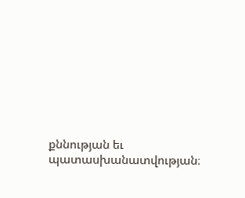քննության եւ պատասխանատվության։